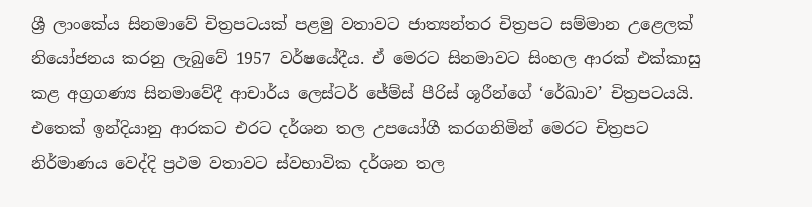ශ්‍රී ලාංකේය සිනමාවේ චිත්‍රපටයක් පළමු වතාවට ජාත්‍යන්තර චිත්‍රපට සම්මාන උළෙලක් නියෝජනය කරනු ලැබුවේ 1957 වර්ෂයේදීය. ඒ මෙරට සිනමාවට සිංහල ආරක් එක්කාසු කළ අග්‍රගණ්‍ය සිනමාවේදී ආචාර්ය ලෙස්ටර් ජේම්ස් පීරිස් ශූරීන්ගේ ‘රේඛාව’ චිත්‍රපටයයි. එතෙක් ඉන්දියානු ආරකට එරට දර්ශන තල උපයෝගී කරගනිමින් මෙරට චිත්‍රපට නිර්මාණය වෙද්දි ප්‍රථම වතාවට ස්වභාවික දර්ශන තල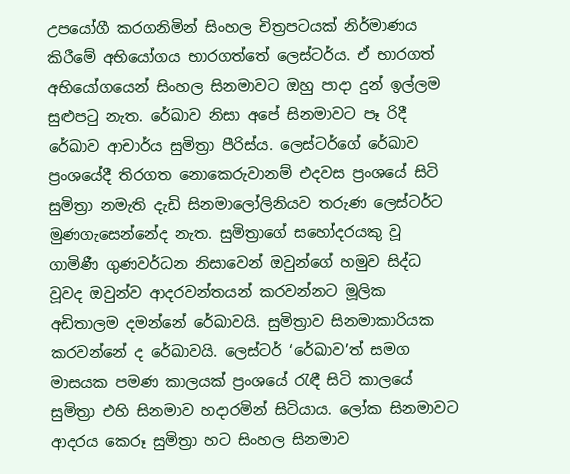උපයෝගී කරගනිමින් සිංහල චිත්‍රපටයක් නිර්මාණය කිරීමේ අභියෝගය භාරගත්තේ ලෙස්ටර්ය. ඒ භාරගත් අභියෝගයෙන් සිංහල සිනමාවට ඔහු පාදා දුන් ඉල්ලම සුළුපටු නැත. රේඛාව නිසා අපේ සිනමාවට පෑ රිදී රේඛාව ආචාර්ය සුමිත්‍රා පීරිස්ය. ලෙස්ටර්ගේ රේඛාව ප්‍රංශයේදී තිරගත නොකෙරුවානම් එදවස ප්‍රංශයේ සිටි සුමිත්‍රා නමැති දැඩි සිනමාලෝලිනියව තරුණ ලෙස්ටර්ට මුණගැසෙන්නේද නැත. සුමිත්‍රාගේ සහෝදරයකු වූ ගාමිණී ගුණවර්ධන නිසාවෙන් ඔවුන්ගේ හමුව සිද්ධ වූවද ඔවුන්ව ආදරවන්තයන් කරවන්නට මූලික අඩිතාලම දමන්නේ රේඛාවයි. සුමිත්‍රාව සිනමාකාරියක කරවන්නේ ද රේඛාවයි. ලෙස්ටර් ‘රේඛාව’ත් සමග මාසයක පමණ කාලයක් ප්‍රංශයේ රැඳී සිටි කාලයේ සුමිත්‍රා එහි සිනමාව හදාරමින් සිටියාය. ලෝක සිනමාවට ආදරය කෙරූ සුමිත්‍රා හට සිංහල සිනමාව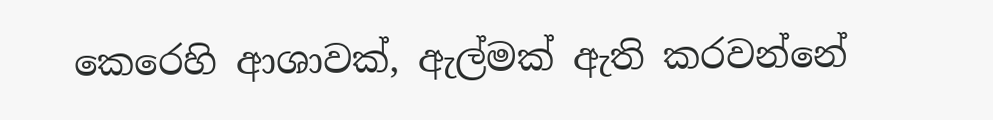කෙරෙහි ආශාවක්, ඇල්මක් ඇති කරවන්නේ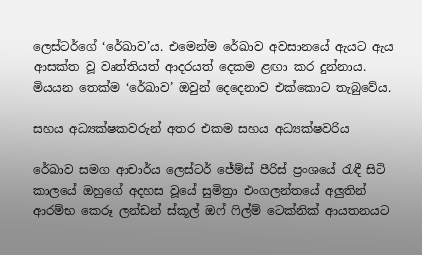ලෙස්ටර්ගේ ‘රේඛාව’ය. එමෙන්ම රේඛාව අවසානයේ ඇයට ඇය ආසක්ත වූ වෘත්තියත් ආදරයත් දෙකම ළඟා කර දුන්නාය. මියයන තෙක්ම ‘රේඛාව’ ඔවුන් දෙදෙනාව එක්කොට තැබුවේය.

සහය අධ්‍යක්ෂකවරුන් අතර එකම සහය අධ්‍යක්ෂවරිය

රේඛාව සමග ආචාර්ය ලෙස්ටර් ජේම්ස් පීරිස් ප්‍රංශයේ රැඳී සිටි කාලයේ ඔහුගේ අදහස වූයේ සුමිත්‍රා එංගලන්තයේ අලුතින් ආරම්භ කෙරූ ලන්ඩන් ස්කූල් ඔෆ් ෆිල්ම් ටෙක්නික් ආයතනයට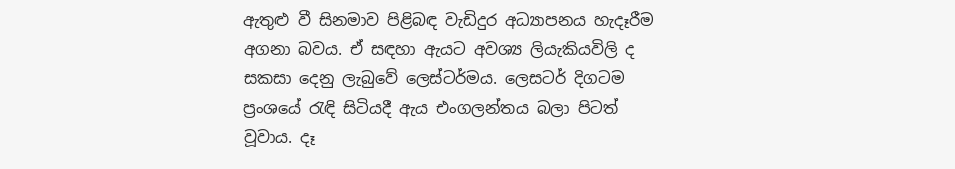ඇතුළු වී සිනමාව පිළිබඳ වැඩිදුර අධ්‍යාපනය හැදෑරීම අගනා බවය. ඒ සඳහා ඇයට අවශ්‍ය ලියැකියවිලි ද සකසා දෙනු ලැබුවේ ලෙස්ටර්මය. ලෙසටර් දිගටම ප්‍රංශයේ රැඳි සිටියදී ඇය එංගලන්තය බලා පිටත් වූවාය. දෑ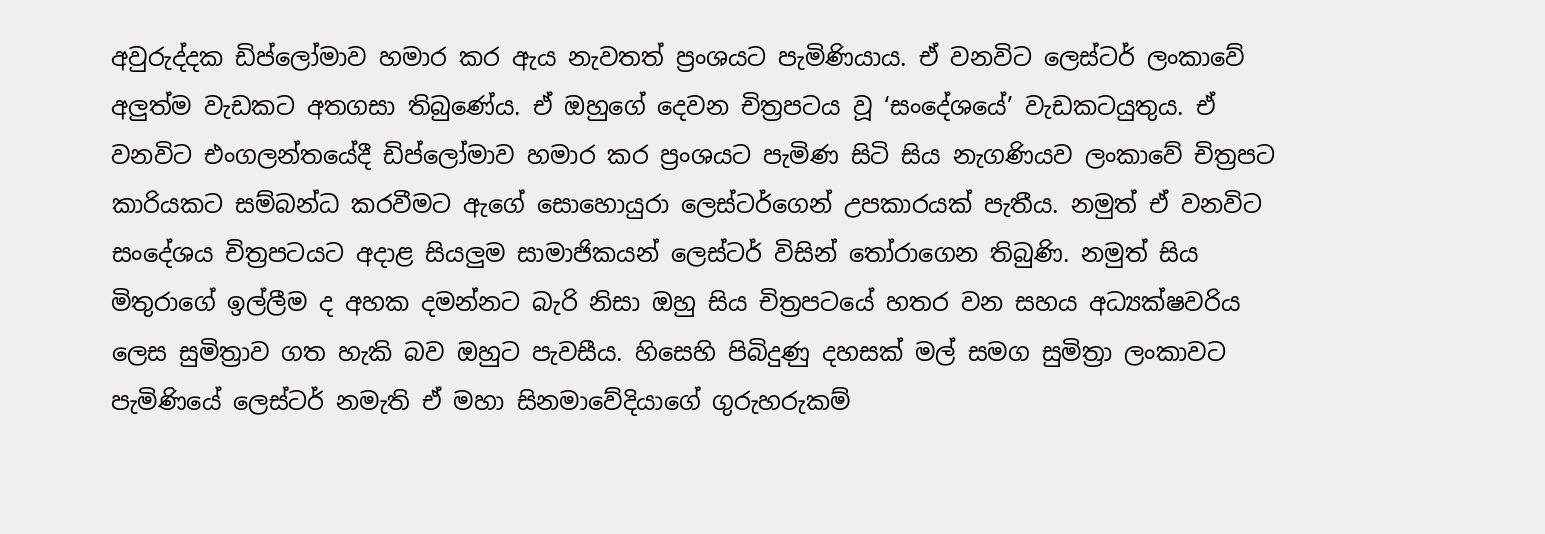අවුරුද්දක ඩිප්ලෝමාව හමාර කර ඇය නැවතත් ප්‍රංශයට පැමිණියාය. ඒ වනවිට ලෙස්ටර් ලංකාවේ අලුත්ම වැඩකට අතගසා තිබුණේය. ඒ ඔහුගේ දෙවන චිත්‍රපටය වූ ‘සංදේශයේ’ වැඩකටයුතුය. ඒ වනවිට එංගලන්තයේදී ඩිප්ලෝමාව හමාර කර ප්‍රංශයට පැමිණ සිටි සිය නැගණියව ලංකාවේ චිත්‍රපට කාරියකට සම්බන්ධ කරවීමට ඇගේ සොහොයුරා ලෙස්ටර්ගෙන් උපකාරයක් පැතීය. නමුත් ඒ වනවිට සංදේශය චිත්‍රපටයට අදාළ සියලුම සාමාජිකයන් ලෙස්ටර් විසින් තෝරාගෙන තිබුණි. නමුත් සිය මිතුරාගේ ඉල්ලීම ද අහක දමන්නට බැරි නිසා ඔහු සිය චිත්‍රපටයේ හතර වන සහය අධ්‍යක්ෂවරිය ලෙස සුමිත්‍රාව ගත හැකි බව ඔහුට පැවසීය. හිසෙහි පිබිදුණු දහසක් මල් සමග සුමිත්‍රා ලංකාවට පැමිණියේ ලෙස්ටර් නමැති ඒ මහා සිනමාවේදියාගේ ගුරුහරුකම්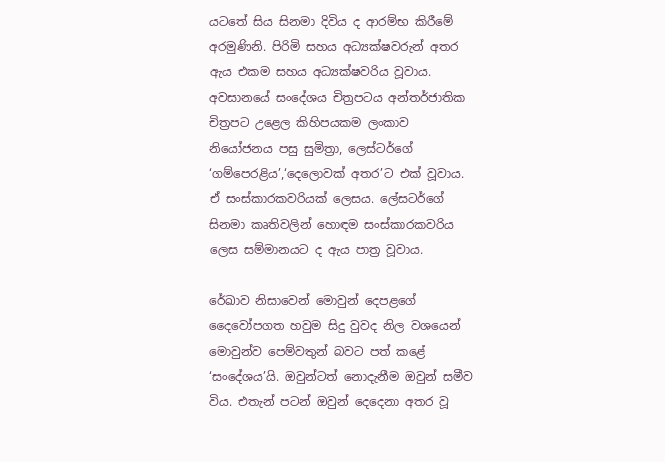යටතේ සිය සිනමා දිවිය ද ආරම්භ කිරීමේ අරමුණිනි. පිරිමි සහය අධ්‍යක්ෂවරුන් අතර ඇය එකම සහය අධ්‍යක්ෂවරිය වූවාය. අවසානයේ සංදේශය චිත්‍රපටය අන්තර්ජාතික චිත්‍රපට උළෙල කිහිපයකම ලංකාව නියෝජනය පසු සුමිත්‍රා, ලෙස්ටර්ගේ ‘ගම්පෙරළිය’,‘දෙලොවක් අතර’ට එක් වූවාය. ඒ සංස්කාරකවරියක් ලෙසය. ලේසටර්ගේ සිනමා කෘතිවලින් හොඳම සංස්කාරකවරිය ලෙස සම්මානයට ද ඇය පාත්‍ර වූවාය.

රේඛාව නිසාවෙන් මොවුන් දෙපළගේ දෛවෝපගත හවුම සිදු වුවද නිල වශයෙන් මොවුන්ව පෙම්වතුන් බවට පත් කළේ ‘සංදේශය’යි. ඔවුන්ටත් නොදැනීම ඔවුන් සමීව විය. එතැන් පටන් ඔවුන් දෙදෙනා අතර වූ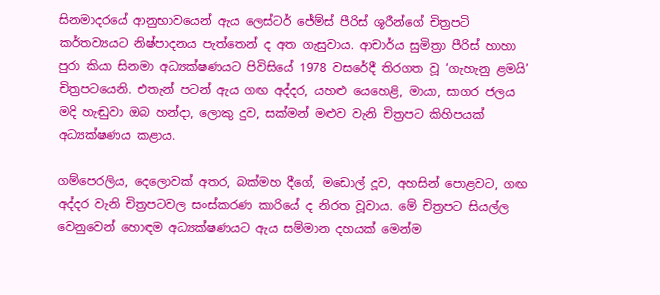සිනමාදරයේ ආනුභාවයෙන් ඇය ලෙස්ටර් ජේම්ස් පීරිස් ශූරීන්ගේ චිත්‍රපටි කර්තව්‍යයට නිෂ්පාදනය පැත්තෙන් ද අත ගැසුවාය. ආචාර්ය සුමිත්‍රා පීරිස් හාහා පුරා කියා සිනමා අධ්‍යක්ෂණයට පිවිසියේ 1978 වසරේදී තිරගත වූ ‘ගැහැනු ළමයි’ චිත්‍රපටයෙනි. එතැන් පටන් ඇය ගඟ අද්දර, යහළු යෙහෙළි, මායා, සාගර ජලය මදි හැඬුවා ඔබ හන්දා, ලොකු දුව, සක්මන් මළුව වැනි චිත්‍රපට කිහිපයක් අධ්‍යක්ෂණය කළාය.

ගම්පෙරලිය, දෙලොවක් අතර, බක්මහ දීගේ, මඩොල් දූව, අහසින් පොළවට, ගඟ අද්දර වැනි චිත්‍රපටවල සංස්කරණ කාරියේ ද නිරත වූවාය. මේ චිත්‍රපට සියල්ල වෙනුවෙන් හොඳම අධ්‍යක්ෂණයට ඇය සම්මාන දහයක් මෙන්ම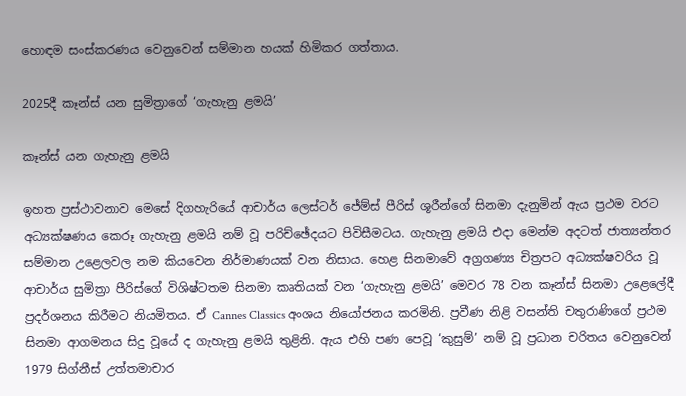හොඳම සංස්කරණය වෙනුවෙන් සම්මාන හයක් හිමිකර ගත්තාය.

2025දී කෑන්ස් යන සුමිත්‍රාගේ ‘ගැහැනු ළමයි’

කෑන්ස් යන ගැහැනු ළමයි

ඉහත ප්‍රස්ථාවනාව මෙසේ දිගහැරියේ ආචාර්ය ලෙස්ටර් ජේම්ස් පීරිස් ශූරීන්ගේ සිනමා දැනුමින් ඇය ප්‍රථම වරට අධ්‍යක්ෂණය කෙරූ ගැහැනු ළමයි නම් වූ පරිච්ඡේදයට පිවිසීමටය. ගැහැනු ළමයි එදා මෙන්ම අදටත් ජාත්‍යන්තර සම්මාන උළෙලවල නම කියවෙන නිර්මාණයක් වන නිසාය. හෙළ සිනමාවේ අග්‍රගණ්‍ය චිත්‍රපට අධ්‍යක්ෂවරිය වූ ආචාර්ය සුමිත්‍රා පීරිස්ගේ විශිෂ්ටතම සිනමා කෘතියක් වන ‘ගැහැනු ළමයි’ මෙවර 78 වන කෑන්ස් සිනමා උළෙලේදී ප්‍රදර්ශනය කිරීමට නියමිතය. ඒ Cannes Classics අංශය නියෝජනය කරමිනි. ප්‍රවීණ නිළි වසන්ති චතුරාණිගේ ප්‍රථම සිනමා ආගමනය සිදු වූයේ ද ගැහැනු ළමයි තුළිනි. ඇය එහි පණ පෙවූ ‘කුසුම්’ නම් වූ ප්‍රධාන චරිතය වෙනුවෙන් 1979 සිග්නීස් උත්තමාචාර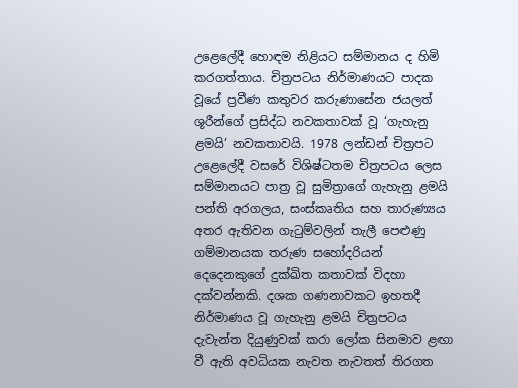උළෙලේදී හොඳම නිළියට සම්මානය ද හිමි කරගත්තාය. චිත්‍රපටය නිර්මාණයට පාදක වූයේ ප්‍රවීණ කතුවර කරුණාසේන ජයලත් ශූරීන්ගේ ප්‍රසිද්ධ නවකතාවක් වූ ‘ගැහැනු ළමයි’ නවකතාවයි. 1978 ලන්ඩන් චිත්‍රපට උළෙලේදී වසරේ විශිෂ්ටතම චිත්‍රපටය ලෙස සම්මානයට පාත්‍ර වූ සුමිත්‍රාගේ ගැහැනු ළමයි පන්ති අරගලය, සංස්කෘතිය සහ තාරුණ්‍යය අතර ඇතිවන ගැටුම්වලින් තැලී පෙළුණු ගම්මානයක තරුණ සහෝදරියන් දෙදෙනකුගේ දුක්ඛිත කතාවක් විදහා දක්වන්නකි. දශක ගණනාවකට ඉහතදී නිර්මාණය වූ ගැහැනු ළමයි චිත්‍රපටය දැවැන්ත දියුණුවක් කරා ලෝක සිනමාව ළඟා වී ඇති අවධියක නැවත නැවතත් තිරගත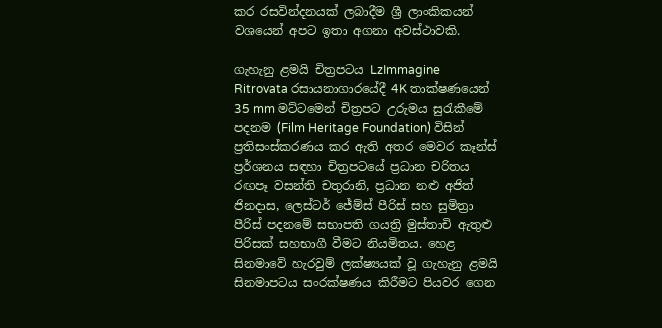කර රසවින්දනයක් ලබාදීම ශ්‍රී ලාංකිකයන් වශයෙන් අපට ඉතා අගනා අවස්ථාවකි.

ගැහැනු ළමයි චිත්‍රපටය LzImmagine Ritrovata රසායනාගාරයේදී 4K තාක්ෂණයෙන් 35 mm මට්ටමෙන් චිත්‍රපට උරුමය සුරැකීමේ පදනම (Film Heritage Foundation) විසින් ප්‍රතිසංස්කරණය කර ඇති අතර මෙවර කෑන්ස් ප්‍රර්ශනය සඳහා චිත්‍රපටයේ ප්‍රධාන චරිතය රඟපෑ වසන්ති චතුරානි, ප්‍රධාන නළු අජිත් ජිනදාස, ලෙස්ටර් ජේම්ස් පීරිස් සහ සුමිත්‍රා පීරිස් පදනමේ සභාපති ගයත්‍රි මුස්තාචි ඇතුළු පිරිසක් සහභාගී වීමට නියමිතය. හෙළ සිනමාවේ හැරවුම් ලක්ෂ්‍යයක් වූ ගැහැනු ළමයි සිනමාපටය සංරක්ෂණය කිරීමට පියවර ගෙන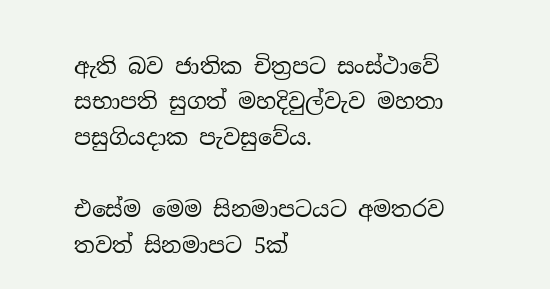ඇති බව ජාතික චිත්‍රපට සංස්ථාවේ සභාපති සුගත් මහදිවුල්වැව මහතා පසුගියදාක පැවසුවේය.

එසේම මෙම සිනමාපටයට අමතරව තවත් සිනමාපට 5ක්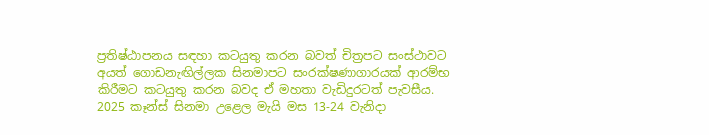ප්‍රතිෂ්ඨාපනය සඳහා කටයුතු කරන බවත් චිත්‍රපට සංස්ථාවට අයත් ගොඩනැඟිල්ලක සිනමාපට සංරක්ෂණාගාරයක් ආරම්භ කිරීමට කටයුතු කරන බවද ඒ මහතා වැඩිදුරටත් පැවසීය. 2025 කෑන්ස් සිනමා උළෙල මැයි මස 13-24 වැනිදා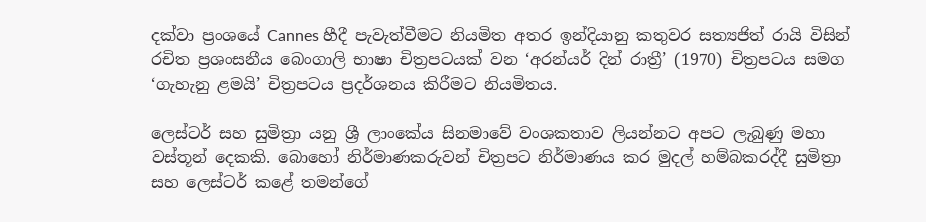දක්වා ප්‍රංශයේ Cannes හීදී පැවැත්වීමට නියමිත අතර ඉන්දියානු කතුවර සත්‍යජිත් රායි විසින් රචිත ප්‍රශංසනීය බෙංගාලි භාෂා චිත්‍රපටයක් වන ‘අරන්යර් දින් රාත්‍රී’ (1970) චිත්‍රපටය සමග ‘ගැහැනු ළමයි’ චිත්‍රපටය ප්‍රදර්ශනය කිරීමට නියමිතය.

ලෙස්ටර් සහ සුමිත්‍රා යනු ශ්‍රී ලාංකේය සිනමාවේ වංශකතාව ලියන්නට අපට ලැබුණු මහා වස්තූන් දෙකකි. බොහෝ නිර්මාණකරුවන් චිත්‍රපට නිර්මාණය කර මුදල් හම්බකරද්දී සුමිත්‍රා සහ ලෙස්ටර් කළේ තමන්ගේ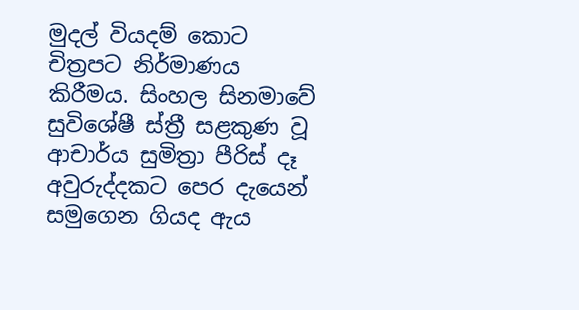මුදල් වියදම් කොට චිත්‍රපට නිර්මාණය කිරීමය. සිංහල සිනමාවේ සුවිශේෂී ස්ත්‍රී සළකුණ වූ ආචාර්ය සුමිත්‍රා පීරිස් දෑ අවුරුද්දකට පෙර දැයෙන් සමුගෙන ගියද ඇය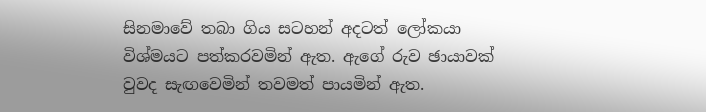සිනමාවේ තබා ගිය සටහන් අදටත් ලෝකයා විශ්මයට පත්කරවමින් ඇත. ඇගේ රුව ඡායාවක් වුවද සැඟවෙමින් තවමත් පායමින් ඇත.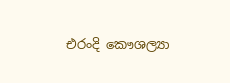එරංදි කෞශල්‍යා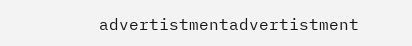advertistmentadvertistment